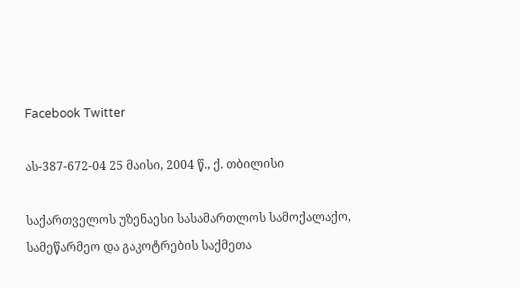Facebook Twitter

ას-387-672-04 25 მაისი, 2004 წ., ქ. თბილისი

საქართველოს უზენაესი სასამართლოს სამოქალაქო, სამეწარმეო და გაკოტრების საქმეთა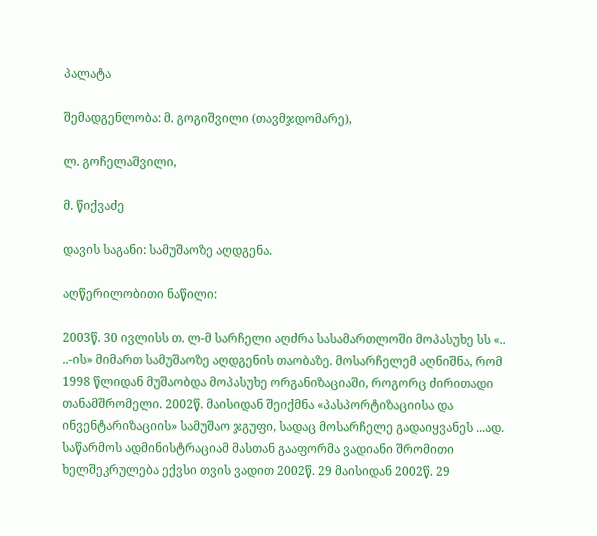პალატა

შემადგენლობა: მ. გოგიშვილი (თავმჯდომარე),

ლ. გოჩელაშვილი,

მ. წიქვაძე

დავის საგანი: სამუშაოზე აღდგენა.

აღწერილობითი ნაწილი:

2003წ. 30 ივლისს თ. ლ-მ სარჩელი აღძრა სასამართლოში მოპასუხე სს «.. ..-ის» მიმართ სამუშაოზე აღდგენის თაობაზე. მოსარჩელემ აღნიშნა, რომ 1998 წლიდან მუშაობდა მოპასუხე ორგანიზაციაში, როგორც ძირითადი თანამშრომელი. 2002წ. მაისიდან შეიქმნა «პასპორტიზაციისა და ინვენტარიზაციის» სამუშაო ჯგუფი, სადაც მოსარჩელე გადაიყვანეს ...ად. საწარმოს ადმინისტრაციამ მასთან გააფორმა ვადიანი შრომითი ხელშეკრულება ექვსი თვის ვადით 2002წ. 29 მაისიდან 2002წ. 29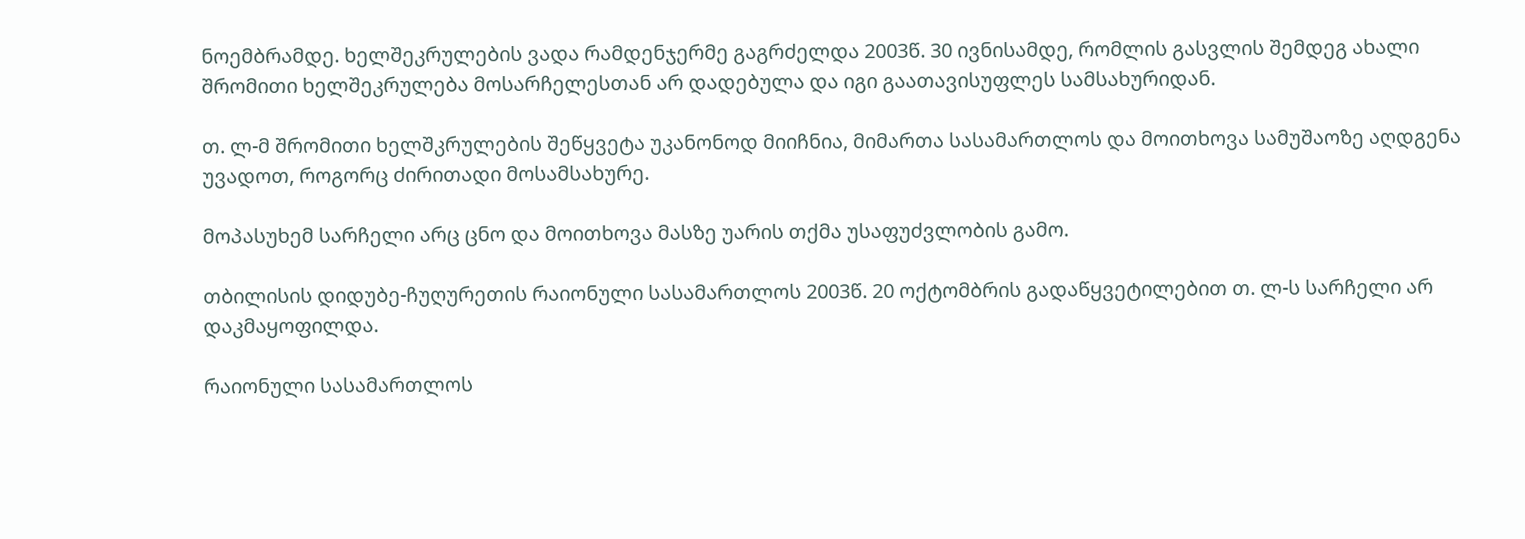ნოემბრამდე. ხელშეკრულების ვადა რამდენჯერმე გაგრძელდა 2003წ. 30 ივნისამდე, რომლის გასვლის შემდეგ ახალი შრომითი ხელშეკრულება მოსარჩელესთან არ დადებულა და იგი გაათავისუფლეს სამსახურიდან.

თ. ლ-მ შრომითი ხელშკრულების შეწყვეტა უკანონოდ მიიჩნია, მიმართა სასამართლოს და მოითხოვა სამუშაოზე აღდგენა უვადოთ, როგორც ძირითადი მოსამსახურე.

მოპასუხემ სარჩელი არც ცნო და მოითხოვა მასზე უარის თქმა უსაფუძვლობის გამო.

თბილისის დიდუბე-ჩუღურეთის რაიონული სასამართლოს 2003წ. 20 ოქტომბრის გადაწყვეტილებით თ. ლ-ს სარჩელი არ დაკმაყოფილდა.

რაიონული სასამართლოს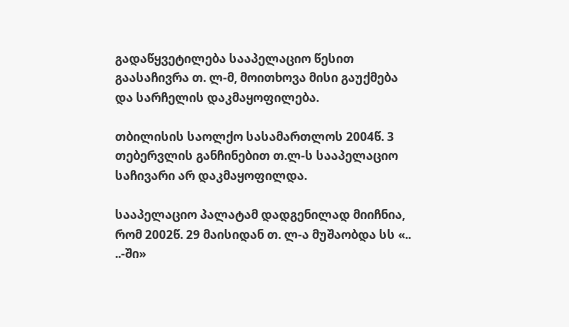გადაწყვეტილება სააპელაციო წესით გაასაჩივრა თ. ლ-მ, მოითხოვა მისი გაუქმება და სარჩელის დაკმაყოფილება.

თბილისის საოლქო სასამართლოს 2004წ. 3 თებერვლის განჩინებით თ.ლ-ს სააპელაციო საჩივარი არ დაკმაყოფილდა.

სააპელაციო პალატამ დადგენილად მიიჩნია, რომ 2002წ. 29 მაისიდან თ. ლ-ა მუშაობდა სს «.. ..-ში»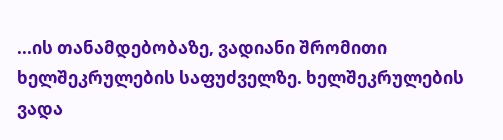...ის თანამდებობაზე, ვადიანი შრომითი ხელშეკრულების საფუძველზე. ხელშეკრულების ვადა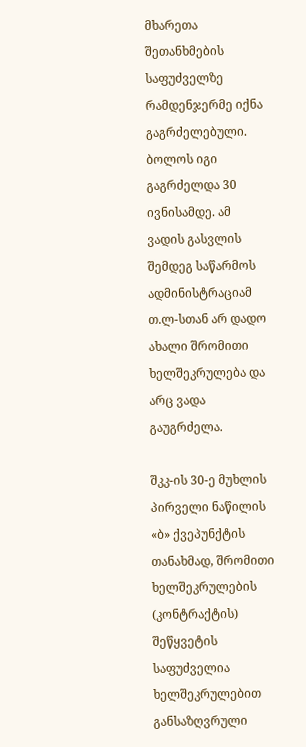მხარეთა შეთანხმების საფუძველზე რამდენჯერმე იქნა გაგრძელებული. ბოლოს იგი გაგრძელდა 30 ივნისამდე. ამ ვადის გასვლის შემდეგ საწარმოს ადმინისტრაციამ თ.ლ-სთან არ დადო ახალი შრომითი ხელშეკრულება და არც ვადა გაუგრძელა.

შკკ-ის 30-ე მუხლის პირველი ნაწილის «ბ» ქვეპუნქტის თანახმად, შრომითი ხელშეკრულების (კონტრაქტის) შეწყვეტის საფუძველია ხელშეკრულებით განსაზღვრული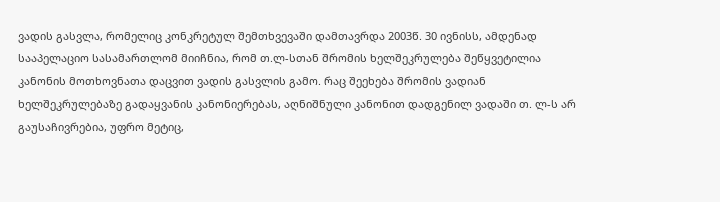ვადის გასვლა, რომელიც კონკრეტულ შემთხვევაში დამთავრდა 2003წ. 30 ივნისს, ამდენად სააპელაციო სასამართლომ მიიჩნია, რომ თ.ლ-სთან შრომის ხელშეკრულება შეწყვეტილია კანონის მოთხოვნათა დაცვით ვადის გასვლის გამო. რაც შეეხება შრომის ვადიან ხელშეკრულებაზე გადაყვანის კანონიერებას, აღნიშნული კანონით დადგენილ ვადაში თ. ლ-ს არ გაუსაჩივრებია, უფრო მეტიც,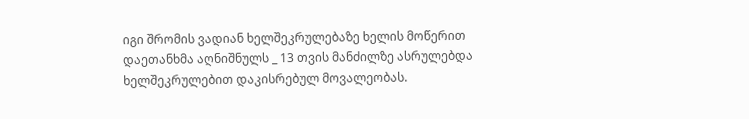იგი შრომის ვადიან ხელშეკრულებაზე ხელის მოწერით დაეთანხმა აღნიშნულს _ 13 თვის მანძილზე ასრულებდა ხელშეკრულებით დაკისრებულ მოვალეობას.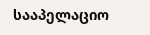სააპელაციო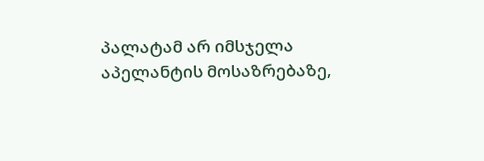პალატამ არ იმსჯელა აპელანტის მოსაზრებაზე,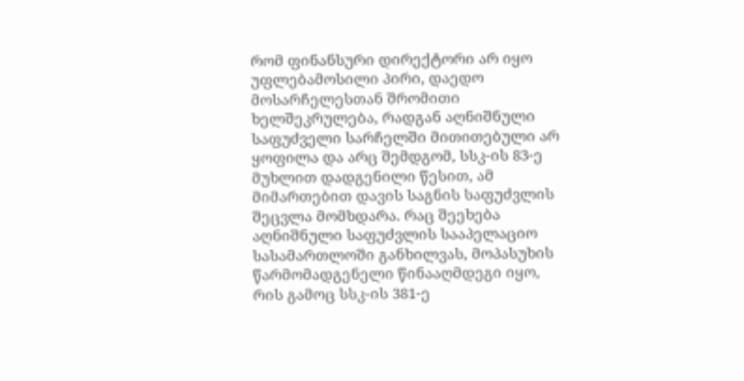რომ ფინანსური დირექტორი არ იყო უფლებამოსილი პირი, დაედო მოსარჩელესთან შრომითი ხელშეკრულება, რადგან აღნიშნული საფუძველი სარჩელში მითითებული არ ყოფილა და არც შემდგომ, სსკ-ის 83-ე მუხლით დადგენილი წესით, ამ მიმართებით დავის საგნის საფუძვლის შეცვლა მომხდარა. რაც შეეხება აღნიშნული საფუძვლის სააპელაციო სასამართლოში განხილვას, მოპასუხის წარმომადგენელი წინააღმდეგი იყო, რის გამოც სსკ-ის 381-ე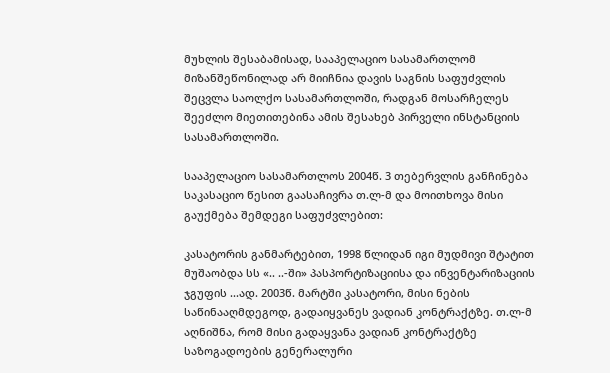მუხლის შესაბამისად, სააპელაციო სასამართლომ მიზანშეწონილად არ მიიჩნია დავის საგნის საფუძვლის შეცვლა საოლქო სასამართლოში, რადგან მოსარჩელეს შეეძლო მიეთითებინა ამის შესახებ პირველი ინსტანციის სასამართლოში.

სააპელაციო სასამართლოს 2004წ. 3 თებერვლის განჩინება საკასაციო წესით გაასაჩივრა თ.ლ-მ და მოითხოვა მისი გაუქმება შემდეგი საფუძვლებით:

კასატორის განმარტებით, 1998 წლიდან იგი მუდმივი შტატით მუშაობდა სს «.. ..-ში» პასპორტიზაციისა და ინვენტარიზაციის ჯგუფის ...ად. 2003წ. მარტში კასატორი, მისი ნების საწინააღმდეგოდ, გადაიყვანეს ვადიან კონტრაქტზე. თ.ლ-მ აღნიშნა, რომ მისი გადაყვანა ვადიან კონტრაქტზე საზოგადოების გენერალური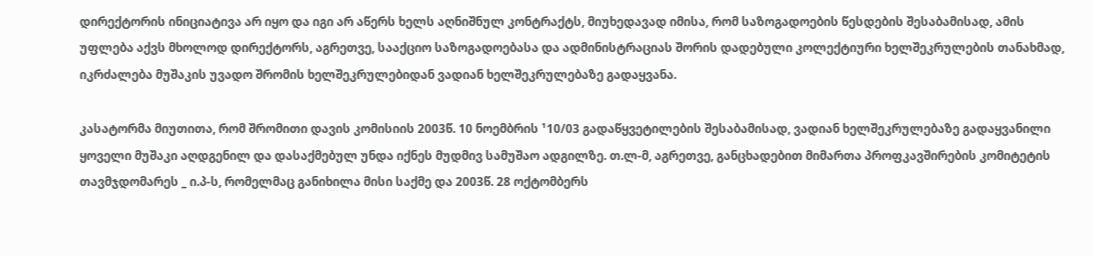დირექტორის ინიციატივა არ იყო და იგი არ აწერს ხელს აღნიშნულ კონტრაქტს, მიუხედავად იმისა, რომ საზოგადოების წესდების შესაბამისად, ამის უფლება აქვს მხოლოდ დირექტორს, აგრეთვე, სააქციო საზოგადოებასა და ადმინისტრაციას შორის დადებული კოლექტიური ხელშეკრულების თანახმად, იკრძალება მუშაკის უვადო შრომის ხელშეკრულებიდან ვადიან ხელშეკრულებაზე გადაყვანა.

კასატორმა მიუთითა, რომ შრომითი დავის კომისიის 2003წ. 10 ნოემბრის ¹10/03 გადაწყვეტილების შესაბამისად, ვადიან ხელშეკრულებაზე გადაყვანილი ყოველი მუშაკი აღდგენილ და დასაქმებულ უნდა იქნეს მუდმივ სამუშაო ადგილზე. თ.ლ-მ, აგრეთვე, განცხადებით მიმართა პროფკავშირების კომიტეტის თავმჯდომარეს _ ი.პ-ს, რომელმაც განიხილა მისი საქმე და 2003წ. 28 ოქტომბერს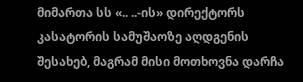მიმართა სს «.. ..-ის» დირექტორს კასატორის სამუშაოზე აღდგენის შესახებ, მაგრამ მისი მოთხოვნა დარჩა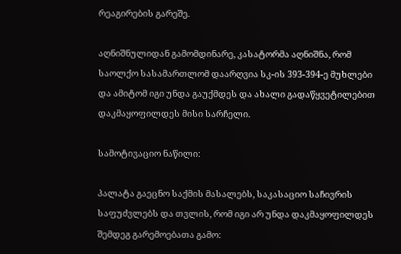რეაგირების გარეშე.

აღნიშნულიდან გამომდინარე, კასატორმა აღნიშნა, რომ საოლქო სასამართლომ დაარღვია სკ-ის 393-394-ე მუხლები და ამიტომ იგი უნდა გაუქმდეს და ახალი გადაწყვეტილებით დაკმაყოფილდეს მისი სარჩელი.

სამოტივაციო ნაწილი:

პალატა გაეცნო საქმის მასალებს, საკასაციო საჩივრის საფუძვლებს და თვლის, რომ იგი არ უნდა დაკმაყოფილდეს შემდეგ გარემოებათა გამო: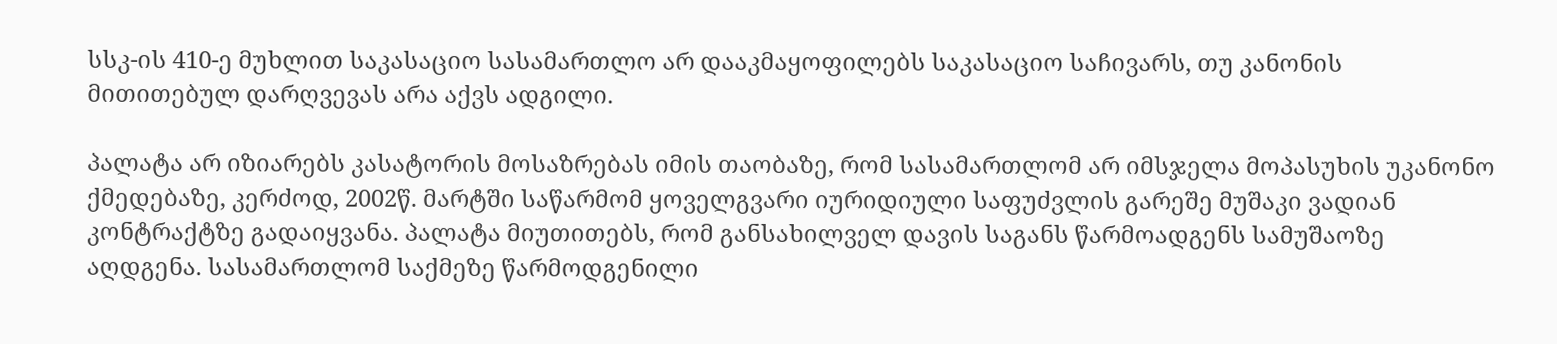სსკ-ის 410-ე მუხლით საკასაციო სასამართლო არ დააკმაყოფილებს საკასაციო საჩივარს, თუ კანონის მითითებულ დარღვევას არა აქვს ადგილი.

პალატა არ იზიარებს კასატორის მოსაზრებას იმის თაობაზე, რომ სასამართლომ არ იმსჯელა მოპასუხის უკანონო ქმედებაზე, კერძოდ, 2002წ. მარტში საწარმომ ყოველგვარი იურიდიული საფუძვლის გარეშე მუშაკი ვადიან კონტრაქტზე გადაიყვანა. პალატა მიუთითებს, რომ განსახილველ დავის საგანს წარმოადგენს სამუშაოზე აღდგენა. სასამართლომ საქმეზე წარმოდგენილი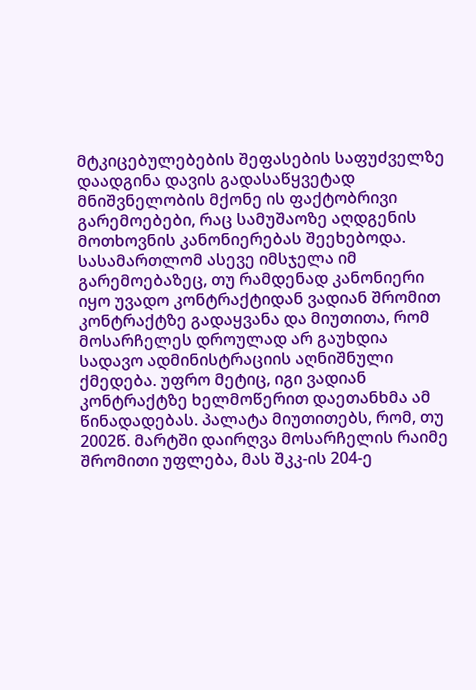მტკიცებულებების შეფასების საფუძველზე დაადგინა დავის გადასაწყვეტად მნიშვნელობის მქონე ის ფაქტობრივი გარემოებები, რაც სამუშაოზე აღდგენის მოთხოვნის კანონიერებას შეეხებოდა. სასამართლომ ასევე იმსჯელა იმ გარემოებაზეც, თუ რამდენად კანონიერი იყო უვადო კონტრაქტიდან ვადიან შრომით კონტრაქტზე გადაყვანა და მიუთითა, რომ მოსარჩელეს დროულად არ გაუხდია სადავო ადმინისტრაციის აღნიშნული ქმედება. უფრო მეტიც, იგი ვადიან კონტრაქტზე ხელმოწერით დაეთანხმა ამ წინადადებას. პალატა მიუთითებს, რომ, თუ 2002წ. მარტში დაირღვა მოსარჩელის რაიმე შრომითი უფლება, მას შკკ-ის 204-ე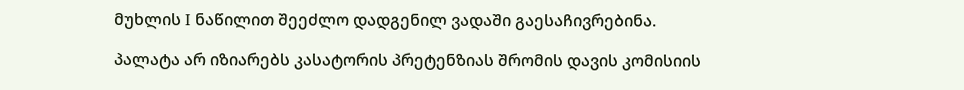მუხლის I ნაწილით შეეძლო დადგენილ ვადაში გაესაჩივრებინა.

პალატა არ იზიარებს კასატორის პრეტენზიას შრომის დავის კომისიის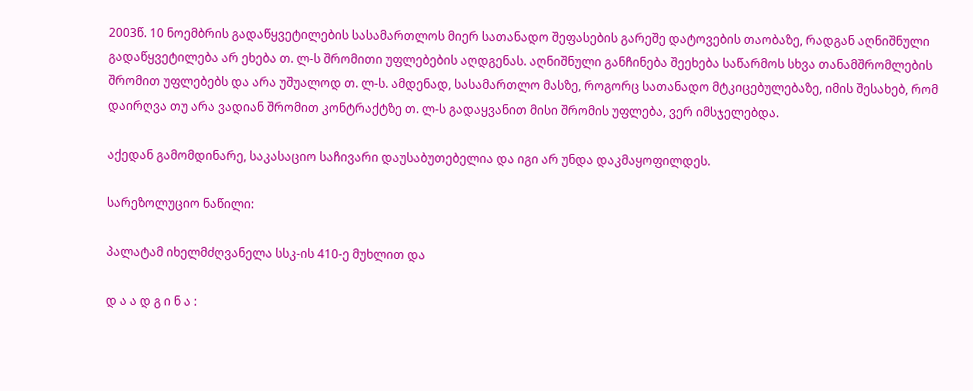2003წ. 10 ნოემბრის გადაწყვეტილების სასამართლოს მიერ სათანადო შეფასების გარეშე დატოვების თაობაზე, რადგან აღნიშნული გადაწყვეტილება არ ეხება თ. ლ-ს შრომითი უფლებების აღდგენას. აღნიშნული განჩინება შეეხება საწარმოს სხვა თანამშრომლების შრომით უფლებებს და არა უშუალოდ თ. ლ-ს. ამდენად, სასამართლო მასზე, როგორც სათანადო მტკიცებულებაზე, იმის შესახებ, რომ დაირღვა თუ არა ვადიან შრომით კონტრაქტზე თ. ლ-ს გადაყვანით მისი შრომის უფლება, ვერ იმსჯელებდა.

აქედან გამომდინარე, საკასაციო საჩივარი დაუსაბუთებელია და იგი არ უნდა დაკმაყოფილდეს.

სარეზოლუციო ნაწილი:

პალატამ იხელმძღვანელა სსკ-ის 410-ე მუხლით და

დ ა ა დ გ ი ნ ა :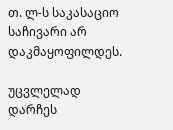თ. ლ-ს საკასაციო საჩივარი არ დაკმაყოფილდეს.

უცვლელად დარჩეს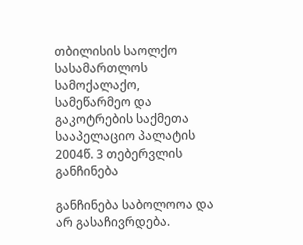თბილისის საოლქო სასამართლოს სამოქალაქო, სამეწარმეო და გაკოტრების საქმეთა სააპელაციო პალატის 2004წ. 3 თებერვლის განჩინება

განჩინება საბოლოოა და არ გასაჩივრდება.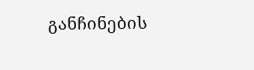განჩინების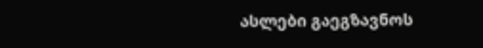ასლები გაეგზავნოს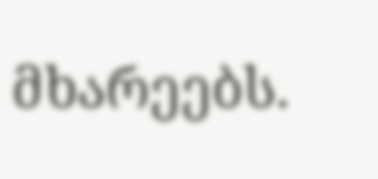მხარეებს.